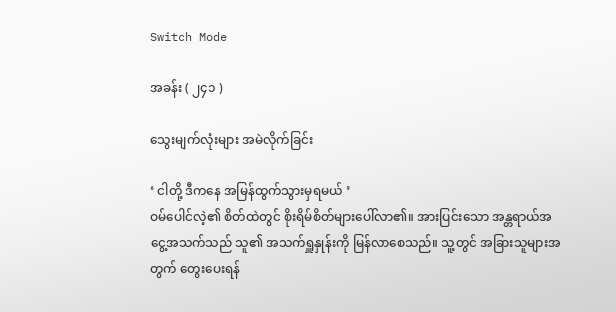Switch Mode

အခန်း ( ၂၄၁ )

သွေးမျက်လုံးများ အမဲလိုက်ခြင်း

‘ ငါတို့ ဒီကနေ အမြန်ထွက်သွားမှရမယ် ’
ဝမ်ပေါင်လဲ့၏ စိတ်ထဲတွင် စိုးရိမ်စိတ်များပေါ်လာ၏။ အားပြင်းသော အန္တရာယ်အငွေ့အသက်သည် သူ၏ အသက်ရှူနှုန်းကို မြန်လာစေသည်။ သူ့တွင် အခြားသူများအတွက် တွေးပေးရန်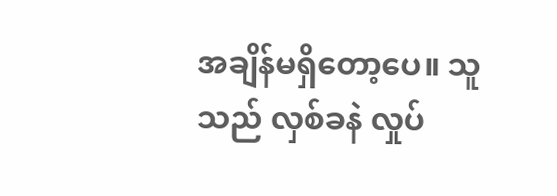အချိန်မရှိတော့ပေ။ သူသည် လှစ်ခနဲ လှုပ်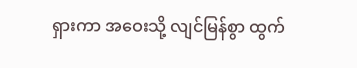ရှားကာ အဝေးသို့ လျင်မြန်စွာ ထွက်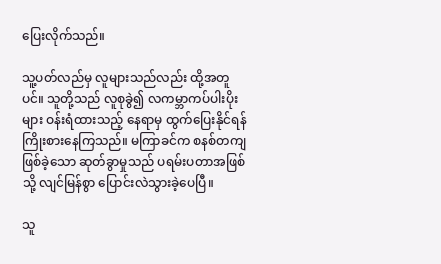ပြေးလိုက်သည်။

သူ့ပတ်လည်မှ လူများသည်လည်း ထို့အတူပင်။ သူတို့သည် လူစုခွဲ၍ လကမ္ဘာကပ်ပါးပိုးများ ဝန်းရံထားသည့် နေရာမှ ထွက်ပြေးနိုင်ရန် ကြိုးစားနေကြသည်။ မကြာခင်က စနစ်တကျဖြစ်ခဲ့သော ဆုတ်ခွာမှုသည် ပရမ်းပတာအဖြစ်သို့ လျင်မြန်စွာ ပြောင်းလဲသွားခဲ့ပေပြီ။

သူ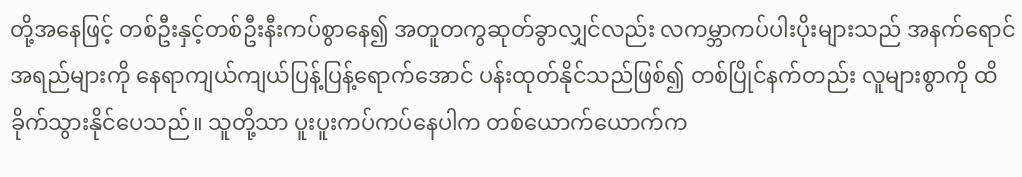တို့အနေဖြင့် တစ်ဦးနှင့်တစ်ဦးနီးကပ်စွာနေ၍ အတူတကွဆုတ်ခွာလျှင်လည်း လကမ္ဘာကပ်ပါးပိုးများသည် အနက်ရောင်အရည်များကို နေရာကျယ်ကျယ်ပြန့်ပြန့်ရောက်အောင် ပန်းထုတ်နိုင်သည်ဖြစ်၍ တစ်ပြိုင်နက်တည်း လူများစွာကို ထိခိုက်သွားနိုင်ပေသည်။ သူတို့သာ ပူးပူးကပ်ကပ်နေပါက တစ်ယောက်ယောက်က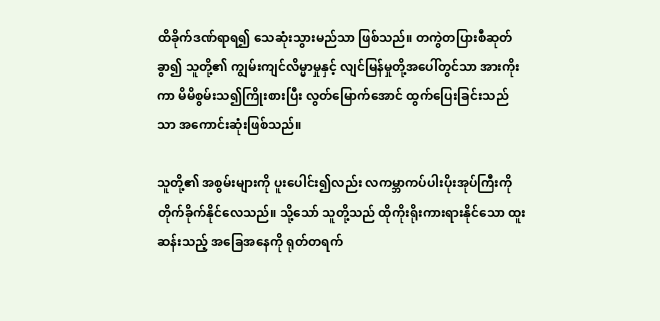ထိခိုက်ဒဏ်ရာရ၍ သေဆုံးသွားမည်သာ ဖြစ်သည်။ တကွဲတပြားစီဆုတ်ခွာ၍ သူတို့၏ ကျွမ်းကျင်လိမ္မာမှုနှင့် လျင်မြန်မှုတို့အပေါ်တွင်သာ အားကိုးကာ မိမိစွမ်းသ၍ကြိုးစားပြီး လွတ်မြောက်အောင် ထွက်ပြေးခြင်းသည်သာ အကောင်းဆုံးဖြစ်သည်။

သူတို့၏ အစွမ်းများကို ပူးပေါင်း၍လည်း လကမ္ဘာကပ်ပါးပိုးအုပ်ကြီးကို တိုက်ခိုက်နိုင်လေသည်။ သို့သော် သူတို့သည် ထိုကိုးရိုးကားရားနိုင်သော ထူးဆန်းသည့် အခြေအနေကို ရုတ်တရက်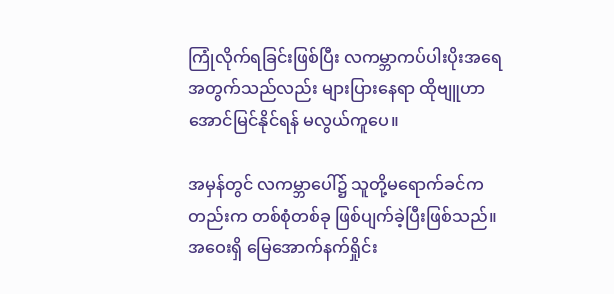ကြုံလိုက်ရခြင်းဖြစ်ပြီး လကမ္ဘာကပ်ပါးပိုးအရေအတွက်သည်လည်း များပြားနေရာ ထိုဗျူဟာ အောင်မြင်နိုင်ရန် မလွယ်ကူပေ။

အမှန်တွင် လကမ္ဘာပေါ်၌ သူတို့မရောက်ခင်ကတည်းက တစ်စုံတစ်ခု ဖြစ်ပျက်ခဲ့ပြီးဖြစ်သည်။ အဝေးရှိ မြေအောက်နက်ရှိုင်း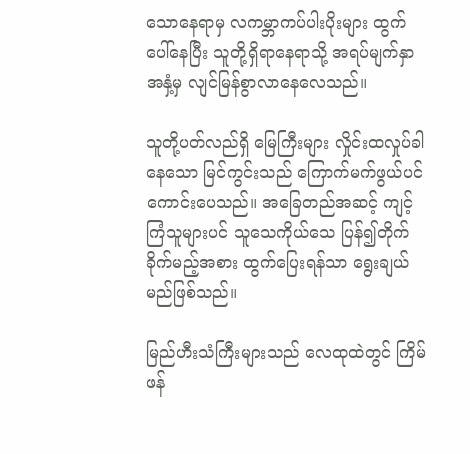သောနေရာမှ လကမ္ဘာကပ်ပါးပိုးများ ထွက်ပေါ်နေပြီး သူတို့ရှိရာနေရာသို့ အရပ်မျက်နှာအနှံ့မှ လျင်မြန်စွာလာနေလေသည်။

သူတို့ပတ်လည်ရှိ မြေကြီးများ လှိုင်းထလှုပ်ခါနေသော မြင်ကွင်းသည် ကြောက်မက်ဖွယ်ပင် ကောင်းပေသည်။ အခြေတည်အဆင့် ကျင့်ကြံသူများပင် သူသေကိုယ်သေ ပြန်၍တိုက်ခိုက်မည့်အစား ထွက်ပြေးရန်သာ ရွေးချယ်မည်ဖြစ်သည်။

မြည်ဟီးသံကြီးများသည် လေထုထဲတွင် ကြိမ်ဖန်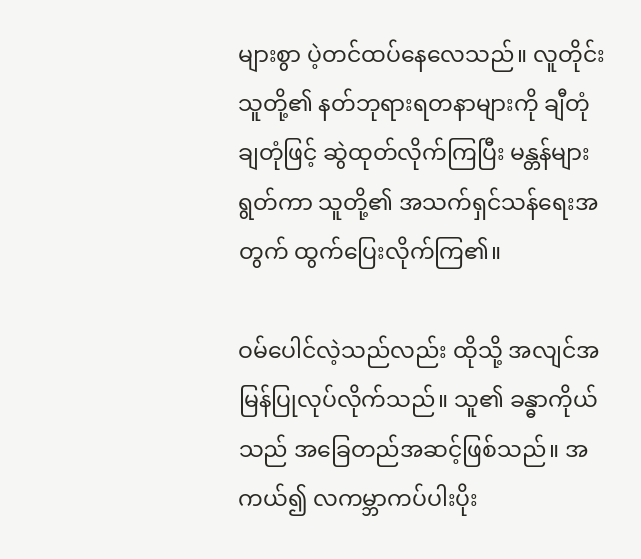များစွာ ပဲ့တင်ထပ်နေလေသည်။ လူတိုင်း သူတို့၏ နတ်ဘုရားရတနာများကို ချီတုံချတုံဖြင့် ဆွဲထုတ်လိုက်ကြပြီး မန္တန်များရွတ်ကာ သူတို့၏ အသက်ရှင်သန်ရေးအတွက် ထွက်ပြေးလိုက်ကြ၏။

ဝမ်ပေါင်လဲ့သည်လည်း ထိုသို့ အလျင်အမြန်ပြုလုပ်လိုက်သည်။ သူ၏ ခန္ဓာကိုယ်သည် အခြေတည်အဆင့်ဖြစ်သည်။ အကယ်၍ လကမ္ဘာကပ်ပါးပိုး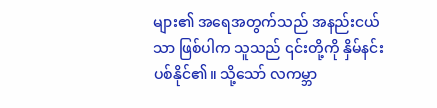များ၏ အရေအတွက်သည် အနည်းငယ်သာ ဖြစ်ပါက သူသည် ၎င်းတို့ကို နှိမ်နင်းပစ်နိုင်၏။ သို့သော် လကမ္ဘာ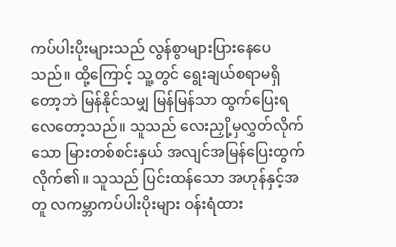ကပ်ပါးပိုးများသည် လွန်စွာများပြားနေပေသည်။ ထို့ကြောင့် သူ့တွင် ‌ရွေးချယ်စရာမရှိတော့ဘဲ မြန်နိုင်သမျှ မြန်မြန်သာ ထွက်ပြေးရလေတော့သည်။ သူသည် လေးညှို့မှလွှတ်လိုက်သော မြားတစ်စင်းနှယ် အလျင်အမြန်ပြေးထွက်လိုက်၏။ သူသည် ပြင်းထန်သော အဟုန်နှင့်အတူ လကမ္ဘာကပ်ပါးပိုးများ ဝန်းရံထား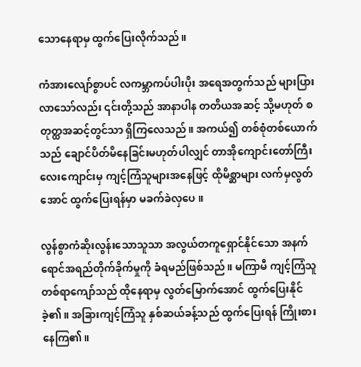သောနေရာမှ ထွက်ပြေးလိုက်သည်။

ကံအားလျော်စွာပင် လကမ္ဘာကပ်ပါးပိုး အရေအတွက်သည် များပြားလာသော်လည်း ၎င်းတို့သည် အာနာပါန တတိယအဆင့် သို့မဟုတ် စတုတ္ထအဆင့်တွင်သာ ရှိကြလေသည်။ အကယ်၍ တစ်စုံတစ်ယောက်သည် ချောင်ပိတ်မိနေခြင်းမဟုတ်ပါလျှင် တာအိုကျောင်းတော်ကြီးလေးကျောင်းမှ ကျင့်ကြံသူများအနေဖြင့် ထိုမိစ္ဆာများ လက်မှလွတ်အောင် ထွက်ပြေးရန်မှာ မခက်ခဲလှပေ။

လွန်စွာကံဆိုးလွန်းသောသူသာ အလွယ်တကူရှောင်နိုင်သော အနက်ရောင်အရည်တိုက်ခိုက်မှုကို ခံရမည်ဖြစ်သည်။ မကြာမီ ကျင့်ကြံသူတစ်ရာကျော်သည် ထိုနေရာမှ လွတ်မြောက်‌အောင် ထွက်ပြေးနိုင်ခဲ့၏။ အခြားကျင့်ကြံသူ နှစ်ဆယ်ခန့်သည် ထွက်ပြေးရန် ကြိုးစားနေကြ၏။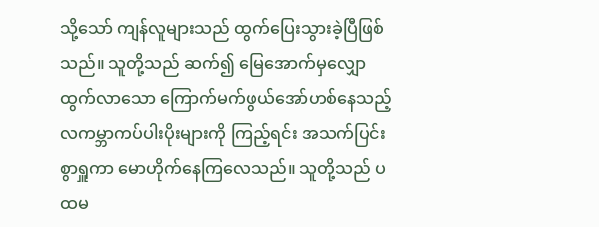သို့သော် ကျန်လူများသည် ထွက်ပြေးသွားခဲ့ပြီဖြစ်သည်။ သူတို့သည် ဆက်၍ မြေအောက်မှလျှောထွက်လာသော ကြောက်မက်ဖွယ်အော်ဟစ်နေသည့် လကမ္ဘာကပ်ပါးပိုးများကို ကြည့်ရင်း အသက်ပြင်းစွာရှူကာ မောဟိုက်နေကြလေသည်။ သူတို့သည် ပထမ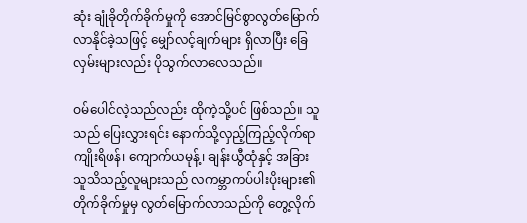ဆုံး ချုံခိုတိုက်ခိုက်မှုကို အောင်မြင်စွာလွတ်မြောက်လာနိုင်ခဲ့သဖြင့် မျှော်လင့်ချက်များ ရှိလာပြီး ခြေလှမ်းများလည်း ပိုသွက်လာလေသည်။

ဝမ်ပေါင်လဲ့သည်လည်း ထိုကဲ့သို့ပင် ဖြစ်သည်။ သူသည် ပြေးလွှားရင်း နောက်သို့လှည့်ကြည့်လိုက်ရာ ကျိုးရိဖန်၊ ကျောက်ယမုန့်၊ ချန်းယွီထုံနှင့် အခြားသူသိသည့်လူများသည် လကမ္ဘာကပ်ပါးပိုးများ၏ တိုက်ခိုက်မှုမှ လွတ်မြောက်လာသည်ကို တွေ့လိုက်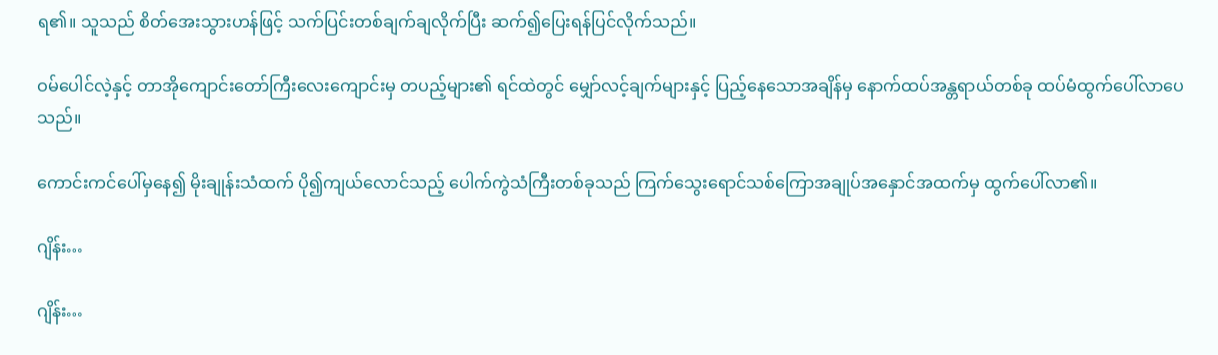ရ၏။ သူသည် စိတ်အေးသွားဟန်ဖြင့် သက်ပြင်းတစ်ချက်ချလိုက်ပြီး ဆက်၍ပြေးရန်ပြင်လိုက်သည်။

ဝမ်ပေါင်လဲ့နှင့် တာအိုကျောင်းတော်ကြီးလေးကျောင်းမှ တပည့်များ၏ ရင်ထဲတွင် မျှော်လင့်ချက်များနှင့် ပြည့်နေသောအချိန်မှ နောက်ထပ်အန္တရာယ်တစ်ခု ထပ်မံထွက်ပေါ်လာပေသည်။

ကောင်းကင်ပေါ်မှနေ၍ မိုးချုန်းသံထက် ပို၍ကျယ်လောင်သည့် ပေါက်ကွဲသံကြီးတစ်ခုသည် ကြက်သွေးရောင်သစ်ကြောအချုပ်အနှောင်အထက်မှ ထွက်ပေါ်လာ၏။

ဂျိန်း…

ဂျိန်း…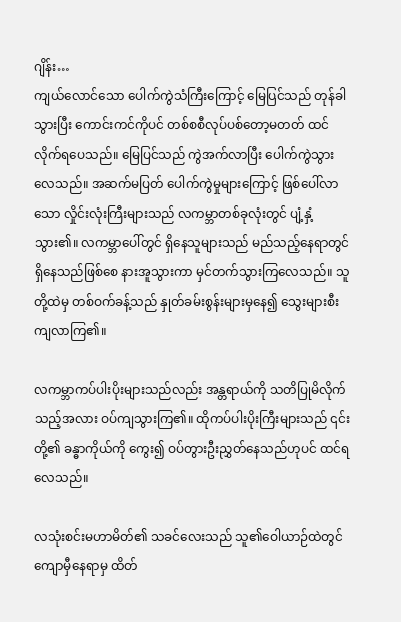ဂျိန်း…
ကျယ်လောင်သော ပေါက်ကွဲသံကြီးကြောင့် မြေပြင်သည် တုန်ခါသွားပြီး ကောင်းကင်ကိုပင် တစ်စစီလုပ်ပစ်တော့မတတ် ထင်လိုက်ရပေသည်။ မြေပြင်သည် ကွဲအက်လာပြီး ပေါက်ကွဲသွားလေသည်။ အဆက်မပြတ် ပေါက်ကွဲမှုများကြောင့် ဖြစ်ပေါ်လာသော လှိုင်းလုံးကြီးများသည် လကမ္ဘာတစ်ခုလုံးတွင် ပျံ့နှံ့သွား၏။ လကမ္ဘာပေါ်တွင် ရှိနေသူများသည် မည်သည့်နေရာတွင်ရှိနေသည်ဖြစ်စေ နားအူသွားကာ မှင်တက်သွားကြလေသည်။ သူတို့ထဲမှ တစ်ဝက်ခန့်သည် နှုတ်ခမ်းစွန်းများမှနေ၍ သွေးများစီးကျလာကြ၏။

လကမ္ဘာကပ်ပါးပိုးများသည်လည်း အန္တရာယ်ကို သတိပြုမိလိုက်သည့်အလား ဝပ်ကျသွားကြ၏။ ထိုကပ်ပါးပိုးကြီးများသည် ၎င်းတို့၏ ခန္ဓာကိုယ်ကို ကွေး၍ ဝပ်တွားဦးညွှတ်နေသည်ဟုပင် ထင်ရလေသည်။

လသုံးစင်းမဟာမိတ်၏ သခင်လေးသည် သူ၏ဝေါယာဉ်ထဲတွင် ကျောမှီနေရာမှ ထိတ်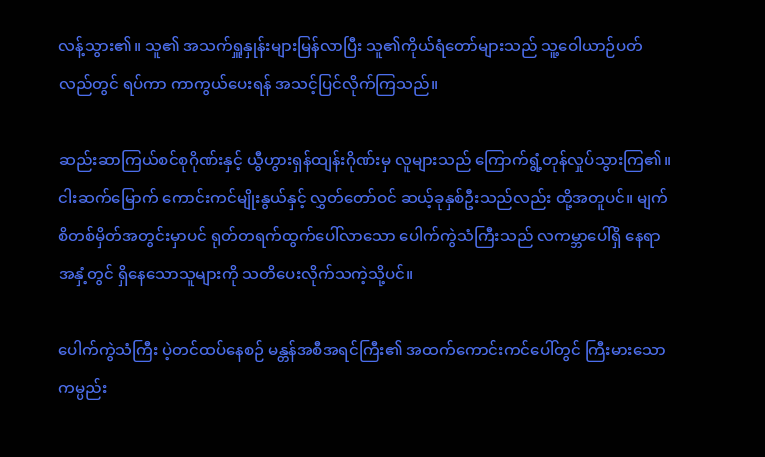လန့်သွား၏။ သူ၏ အသက်ရှူနှုန်းများမြန်လာပြီး သူ၏ကိုယ်ရံတော်များသည် သူ့ဝေါယာဉ်ပတ်လည်တွင် ရပ်ကာ ကာကွယ်ပေးရန် အသင့်ပြင်လိုက်ကြသည်။

ဆည်းဆာကြယ်စင်စုဂိုဏ်းနှင့် ယွီဟွားရှန်ထျန်းဂိုဏ်းမှ လူများသည် ကြောက်ရွံ့တုန်လှုပ်သွားကြ၏။ ငါးဆက်မြောက် ကောင်းကင်မျိုးနွယ်နှင့် လွှတ်တော်ဝင် ဆယ့်ခုနှစ်ဦးသည်လည်း ထို့အတူပင်။ မျက်စိတစ်မှိတ်အတွင်းမှာပင် ရုတ်တရက်ထွက်ပေါ်လာသော‌ ပေါက်ကွဲသံကြီးသည် လကမ္ဘာပေါ်ရှိ နေရာအနှံ့တွင် ရှိနေသောသူများကို သတိပေးလိုက်သကဲ့သို့ပင်။

ပေါက်ကွဲသံကြီး ပဲ့တင်ထပ်နေစဉ် မန္တန်အစီအရင်ကြီး၏ အထက်ကောင်းကင်ပေါ်တွင် ကြီးမားသောကမ္ပည်း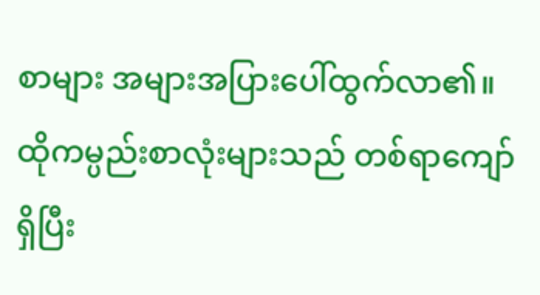စာများ အများအပြားပေါ်ထွက်လာ၏။ ထိုကမ္ပည်းစာလုံးများသည် တစ်ရာကျော်ရှိပြီး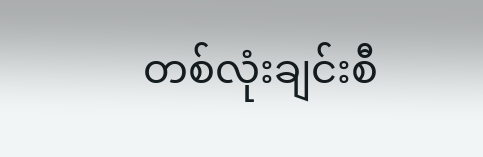တစ်လုံးချင်းစီ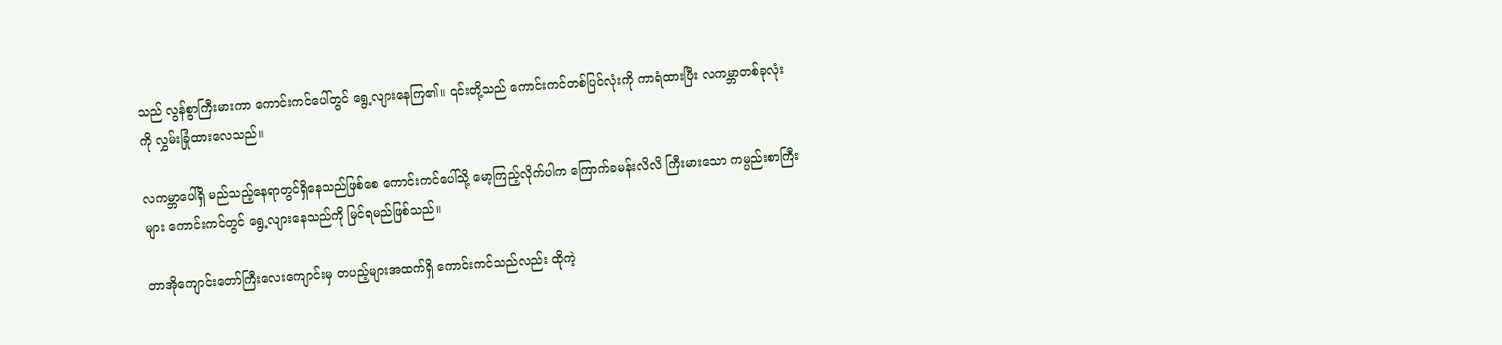သည် လွန်စွာကြီးမားကာ ကောင်းကင်ပေါ်တွင် ရွေ့လျားနေကြ၏။ ၎င်းတို့သည် ကောင်းကင်တစ်ပြင်လုံးကို ကာရံထားပြီး လကမ္ဘာတစ်ခုလုံးကို လွှမ်းခြုံထားလေသည်။

လကမ္ဘာပေါ်ရှိ မည်သည့်နေရာတွင်ရှိနေသည်ဖြစ်စေ ကောင်းကင်ပေါ်သို့ မော့ကြည့်လိုက်ပါက ကြောက်ခမန်းလိလိ ကြီးမားသော ကမ္ပည်းစာကြီးများ ကောင်းကင်တွင် ရွေ့လျားနေသည်ကို မြင်ရမည်ဖြစ်သည်။

တာအိုကျောင်းတော်ကြီးလေးကျောင်းမှ တပည့်များအထက်ရှိ ကောင်းကင်သည်လည်း ထိုကဲ့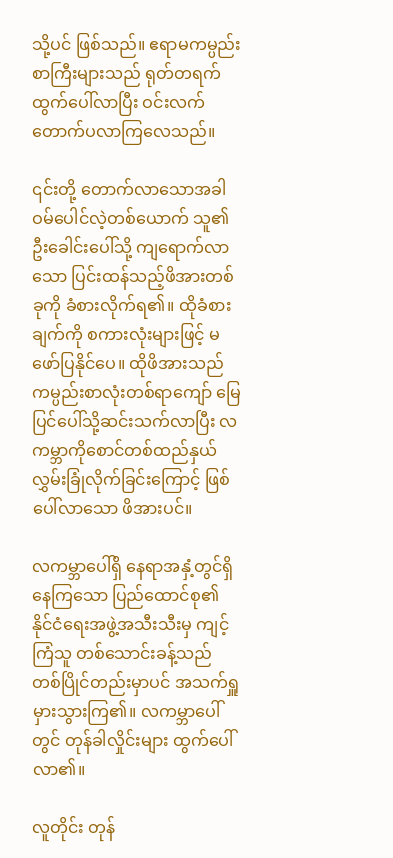သို့ပင် ဖြစ်သည်။ ဧရာမကမ္ပည်းစာကြီးများသည် ရုတ်တရက်ထွက်ပေါ်လာပြီး ဝင်းလက်တောက်ပလာကြလေသည်။

၎င်းတို့ တောက်လာသောအခါ ဝမ်ပေါင်လဲ့တစ်ယောက် သူ၏ဦးခေါင်းပေါ်သို့ ကျရောက်လာသော ပြင်းထန်သည့်ဖိအားတစ်ခုကို ခံစားလိုက်ရ၏။ ထိုခံစားချက်ကို စကားလုံးများဖြင့် မဖော်ပြနိုင်ပေ။ ထိုဖိအားသည် ကမ္ပည်းစာလုံးတစ်ရာကျော် မြေပြင်ပေါ်သို့ဆင်းသက်လာပြီး လကမ္ဘာကိုစောင်တစ်ထည်နှယ် လွှမ်းခြုံလိုက်ခြင်းကြောင့် ဖြစ်ပေါ်လာသော ဖိအားပင်။

လကမ္ဘာပေါ်ရှိ နေရာအနှံ့တွင်ရှိနေကြသော ပြည်ထောင်စု၏ နိုင်ငံရေးအဖွဲ့အသီးသီးမှ ကျင့်ကြံသူ တစ်သောင်းခန့်သည် တစ်ပြိုင်တည်းမှာပင် အသက်ရှူမှားသွားကြ၏။ လကမ္ဘာပေါ်တွင် တုန်ခါလှိုင်းများ ထွက်ပေါ်လာ၏။

လူတိုင်း တုန်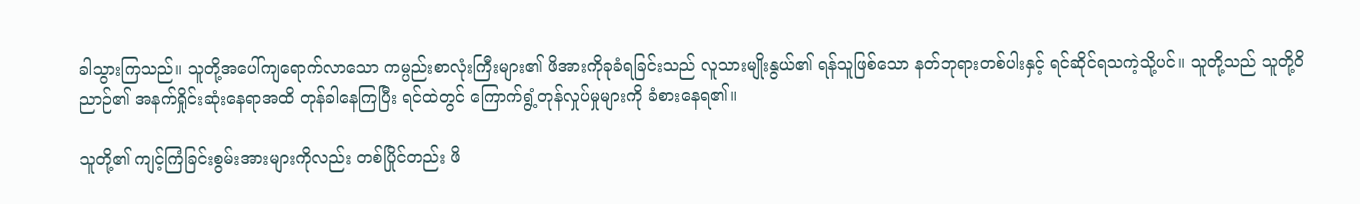ခါသွားကြသည်။ သူတို့အပေါ်ကျရောက်လာသော ကမ္ပည်းစာလုံးကြီးများ၏ ဖိအားကိုခုခံရခြင်းသည် လူသားမျိုးနွယ်၏ ရန်သူဖြစ်သော နတ်ဘုရားတစ်ပါးနှင့် ရင်ဆိုင်ရသကဲ့သို့ပင်။ သူတို့သည် သူတို့ဝိညာဉ်၏ အနက်ရှိုင်းဆုံးနေရာအထိ တုန်ခါနေကြပြီး ရင်ထဲတွင် ကြောက်ရွံ့တုန်လှုပ်မှုများကို ခံစားနေရ၏။

သူတို့၏ ကျင့်ကြံခြင်းစွမ်းအားများကိုလည်း တစ်ပြိုင်တည်း ဖိ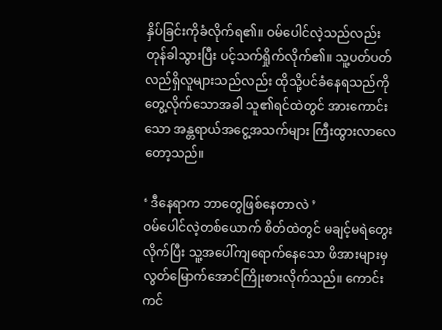နှိပ်ခြင်းကိုခံလိုက်ရ၏။ ဝမ်ပေါင်လဲ့သည်လည်း တုန်ခါသွားပြီး ပင့်သက်ရှိုက်လိုက်၏။ သူ့ပတ်ပတ်လည်ရှိလူများသည်လည်း ထိုသို့ပင်ခံနေရသည်ကို တွေ့လိုက်သောအခါ သူ၏ရင်ထဲတွင် အားကောင်းသော အန္တရာယ်အငွေ့အသက်များ ကြီးထွားလာလေတော့သည်။

‘ ဒီနေရာက ဘာတွေဖြစ်နေတာလဲ ’
ဝမ်ပေါင်လဲ့တစ်ယောက် စိတ်ထဲတွင် မချင့်မရဲတွေးလိုက်ပြီး သူ့အပေါ်ကျရောက်နေသော ဖိအားများမှ လွတ်မြောက်အောင်ကြိုးစားလိုက်သည်။ ကောင်းကင်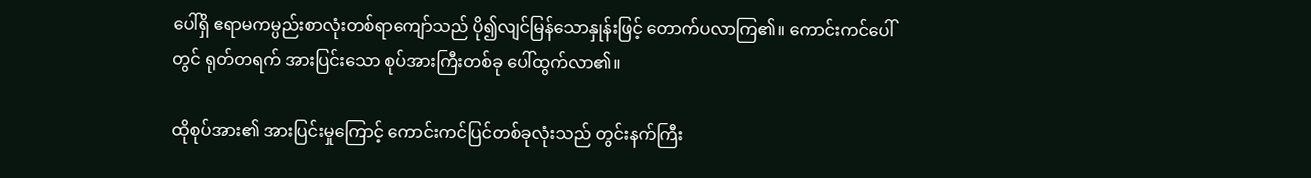ပေါ်ရှိ ဧရာမကမ္ပည်းစာလုံးတစ်ရာကျော်သည် ပို၍လျင်မြန်သောနှုန်းဖြင့် တောက်ပလာကြ၏။ ကောင်းကင်ပေါ်တွင် ရုတ်တရက် အားပြင်းသော စုပ်အားကြီးတစ်ခု ပေါ်ထွက်လာ၏။

ထိုစုပ်အား၏ အားပြင်းမှုကြောင့် ကောင်းကင်ပြင်တစ်ခုလုံးသည် တွင်းနက်ကြီး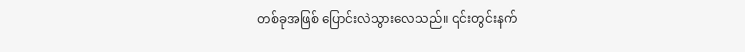တစ်ခုအဖြစ် ပြောင်းလဲသွားလေသည်။ ၎င်းတွင်းနက်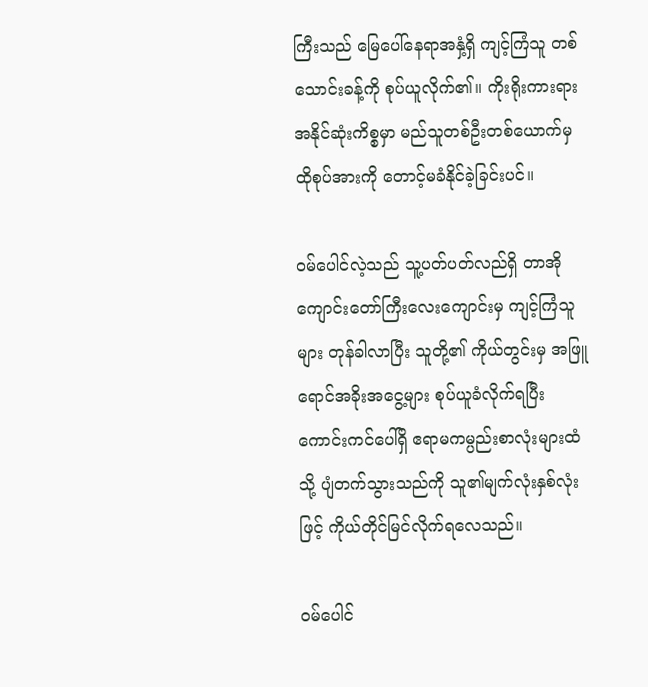ကြီးသည် မြေပေါ်နေရာအနှံ့ရှိ ကျင့်ကြံသူ တစ်သောင်းခန့်ကို စုပ်ယူလိုက်၏။ ကိုးရိုးကားရားအနိုင်ဆုံးကိစ္စမှာ မည်သူတစ်ဦးတစ်ယောက်မှ ထိုစုပ်အားကို ‌တောင့်မခံနိုင်ခဲ့ခြင်းပင်။

ဝမ်ပေါင်လဲ့သည် သူ့ပတ်ပတ်လည်ရှိ တာအိုကျောင်းတော်ကြီးလေးကျောင်းမှ ကျင့်ကြံသူများ တုန်ခါလာပြီး သူတို့၏ ကိုယ်တွင်းမှ အဖြူရောင်အခိုးအငွေ့များ စုပ်ယူခံလိုက်ရပြီး ကောင်းကင်ပေါ်ရှိ ဧရာမကမ္ပည်းစာလုံးများထံသို့ ပျံတက်သွားသည်ကို သူ၏မျက်လုံးနှစ်လုံးဖြင့် ကိုယ်တိုင်မြင်လိုက်ရလေသည်။

ဝမ်ပေါင်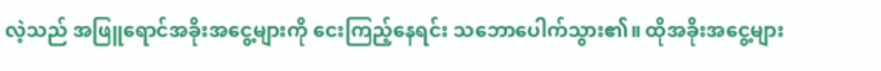လဲ့သည် အဖြူရောင်အခိုးအငွေ့များကို ငေးကြည့်နေရင်း သဘောပေါက်သွား၏။ ထိုအခိုးအငွေ့များ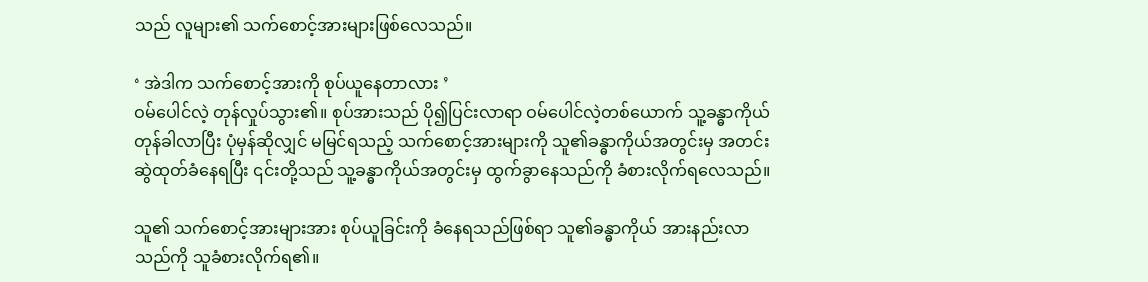သည် လူများ၏ သက်စောင့်အားများဖြစ်လေသည်။

‘ အဲဒါက သက်စောင့်အားကို စုပ်ယူနေတာလား ’
ဝမ်ပေါင်လဲ့ တုန်လှုပ်သွား၏။ စုပ်အားသည် ပို၍ပြင်းလာရာ ဝမ်ပေါင်လဲ့တစ်ယောက် သူ့ခန္ဓာကိုယ်တုန်ခါလာပြီး ပုံမှန်ဆိုလျှင် မမြင်ရသည့် သက်စောင့်အားများကို သူ၏ခန္ဓာကိုယ်အတွင်းမှ အတင်းဆွဲထုတ်ခံနေရပြီး ၎င်းတို့သည် သူ့ခန္ဓာကိုယ်အတွင်းမှ ထွက်ခွာနေသည်ကို ခံစားလိုက်ရလေသည်။

သူ၏ သက်စောင့်အားများအား စုပ်ယူခြင်းကို ခံနေရသည်ဖြစ်ရာ သူ၏ခန္ဓာကိုယ် အားနည်းလာသည်ကို သူခံစားလိုက်ရ၏။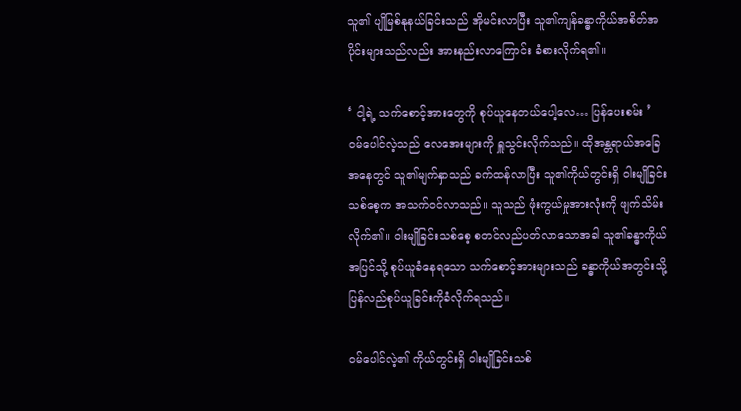သူ၏ ပျိုမြစ်နုနယ်ခြင်းသည် အိုမင်းလာပြီး သူ၏ကျန်ခန္ဓာကိုယ်အစိတ်အပိုင်းများသည်လည်း အားနည်းလာကြောင်း ခံစားလိုက်ရ၏။

‘ ငါ့ရဲ့ သက်စောင့်အားတွေကို စုပ်ယူနေတယ်ပေါ့လေ… ပြန်ပေးစမ်း ’
ဝမ်ပေါင်လဲ့သည် လေအေးများကို ရှူသွင်းလိုက်သည်။ ထိုအန္တရာယ်အခြေအနေတွင် သူ၏မျက်နှာသည် ခက်ထန်လာပြီး သူ၏ကိုယ်တွင်းရှိ ဝါးမျိုခြင်းသစ်စေ့က အသက်ဝင်လာသည်။ သူသည် ဖုံးကွယ်မှုအားလုံးကို ဖျက်သိမ်းလိုက်၏။ ဝါးမျိုခြင်းသစ်စေ့ စတင်လည်ပတ်လာသောအခါ သူ၏ခန္ဓာကိုယ်အပြင်သို့ စုပ်ယူခံနေရသော သက်စောင့်အားများသည် ခန္ဓာကိုယ်အတွင်းသို့ ပြန်လည်စုပ်ယူခြင်းကိုခံလိုက်ရသည်။

ဝမ်ပေါင်လဲ့၏ ကိုယ်တွင်းရှိ ဝါးမျိုခြင်းသစ်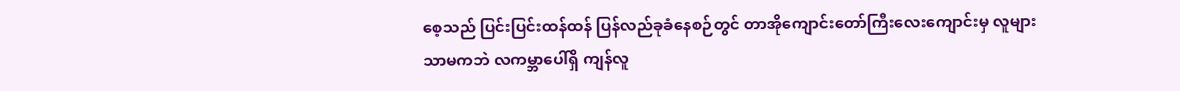စေ့သည် ပြင်းပြင်းထန်ထန် ပြန်လည်ခုခံနေစဉ်တွင် တာအိုကျောင်း‌တော်ကြီးလေးကျောင်းမှ လူများသာမကဘဲ လကမ္ဘာပေါ်ရှိ ကျန်လူ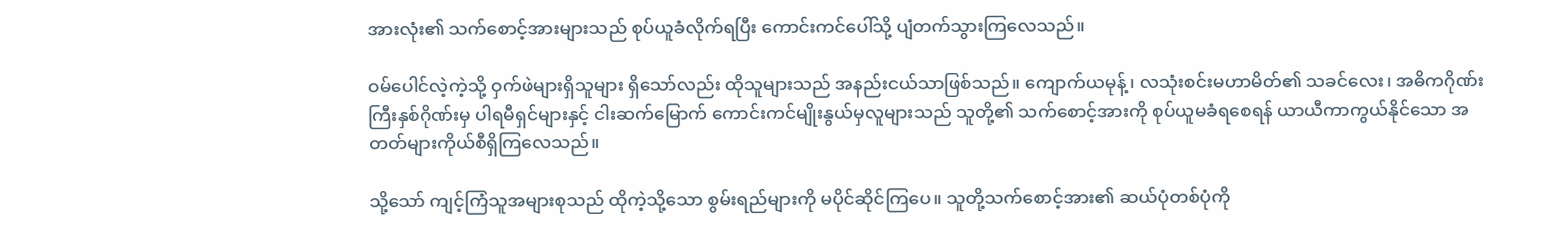အားလုံး၏ သက်စောင့်အားများသည် စုပ်ယူခံလိုက်ရပြီး ကောင်းကင်ပေါ်သို့ ပျံတက်သွားကြလေသည်။

ဝမ်ပေါင်လဲ့ကဲ့သို့ ဝှက်ဖဲများရှိသူများ ရှိသော်လည်း ထိုသူများသည် အနည်းငယ်သာဖြစ်သည်။ ကျောက်ယမုန့်၊ လသုံးစင်းမဟာမိတ်၏ သခင်လေး၊ အဓိကဂိုဏ်းကြီးနှစ်ဂိုဏ်းမှ ပါရမီရှင်များနှင့် ငါးဆက်မြောက် ကောင်းကင်မျိုးနွယ်မှလူများသည် သူတို့၏ သက်စောင့်အားကို စုပ်ယူမခံရစေရန် ယာယီကာကွယ်နိုင်သော အတတ်များကိုယ်စီရှိကြလေသည်။

သို့သော် ကျင့်ကြံသူအများစုသည် ထိုကဲ့သို့သော စွမ်းရည်များကို မပိုင်ဆိုင်ကြပေ။ သူတို့သက်စောင့်အား၏ ဆယ်ပုံတစ်ပုံကို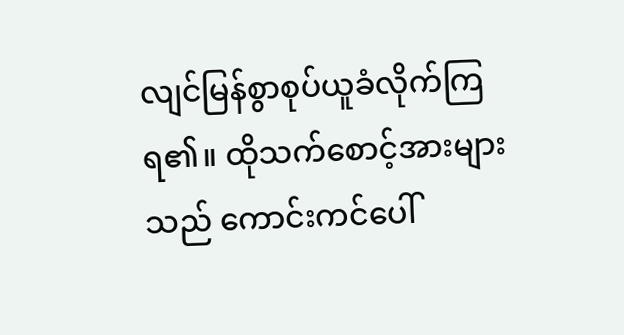လျင်မြန်စွာစုပ်ယူခံလိုက်ကြရ၏။ ထိုသက်စောင့်အားများသည် ကောင်းကင်ပေါ်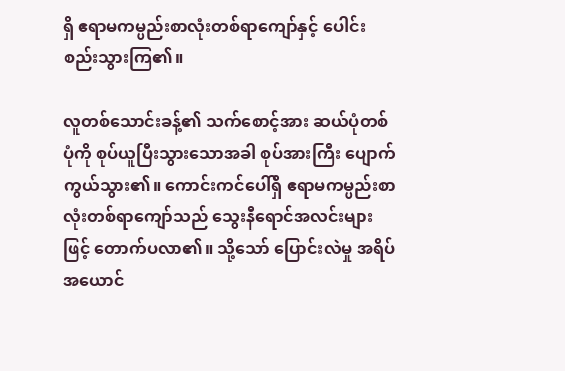ရှိ ဧရာမကမ္ပည်းစာလုံးတစ်ရာကျော်နှင့် ပေါင်းစည်းသွားကြ၏။

လူတစ်သောင်းခန့်၏ သက်စောင့်အား ဆယ်ပုံတစ်ပုံကို စုပ်ယူပြီးသွားသောအခါ စုပ်အားကြီး ပျောက်ကွယ်သွား၏။ ကောင်းကင်ပေါ်ရှိ ဧရာမကမ္ပည်းစာလုံးတစ်ရာကျော်သည် သွေးနီရောင်အလင်းများဖြင့် တောက်ပလာ၏။ သို့သော် ပြောင်းလဲမှု အရိပ်အယောင်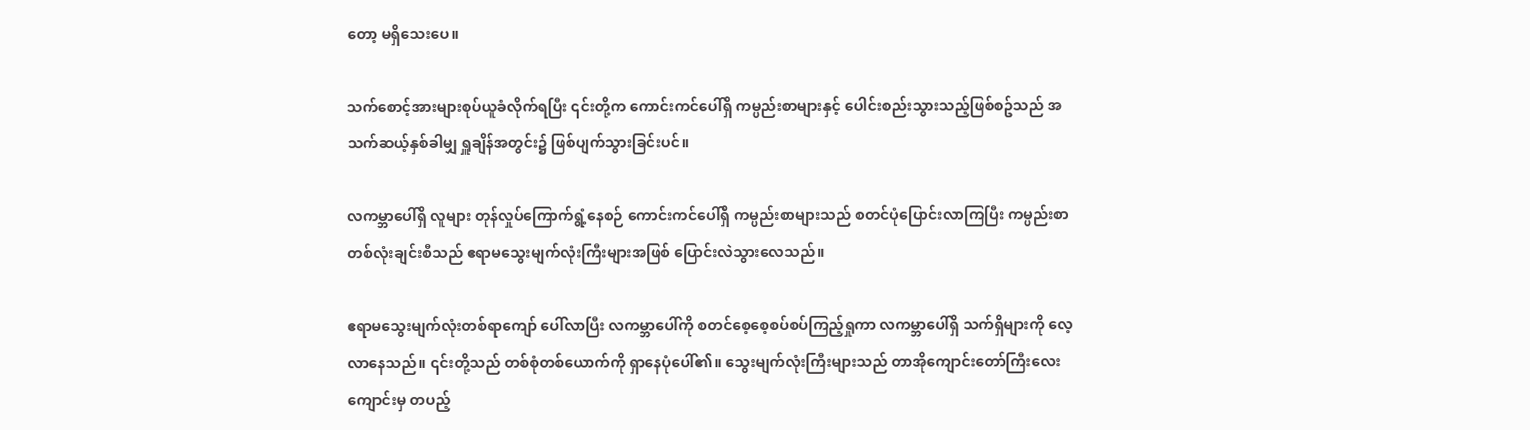တော့ မရှိသေးပေ။

သက်စောင့်အားများစုပ်ယူခံလိုက်ရပြီး ၎င်းတို့က ကောင်းကင်ပေါ်ရှိ ကမ္ပည်းစာများနှင့် ပေါင်းစည်းသွားသည့်ဖြစ်စဥ်သည် အသက်ဆယ့်နှစ်ခါမျှ ရှူချိန်အတွင်း၌ ဖြစ်ပျက်သွားခြင်းပင်။

လကမ္ဘာပေါ်ရှိ လူများ တုန်လှုပ်ကြောက်ရွံ့နေစဉ် ကောင်းကင်ပေါ်ရှိ ကမ္ပည်းစာများသည် စတင်ပုံပြောင်းလာကြပြီး ကမ္ပည်းစာတစ်လုံးချင်းစီသည် ဧရာမသွေးမျက်လုံးကြီးများအဖြစ်‌ ပြောင်းလဲသွားလေသည်။

ဧရာမသွေးမျက်လုံးတစ်ရာကျော် ပေါ်လာပြီး လကမ္ဘာပေါ်ကို စတင်စေ့စေ့စပ်စပ်ကြည့်ရှုကာ လကမ္ဘာပေါ်ရှိ သက်ရှိများကို လေ့လာနေသည်။ ၎င်းတို့သည် တစ်စုံတစ်ယောက်ကို ရှာနေပုံပေါ်၏။ သွေးမျက်လုံးကြီးများသည် တာအိုကျောင်းတော်ကြီးလေးကျောင်းမှ တပည့်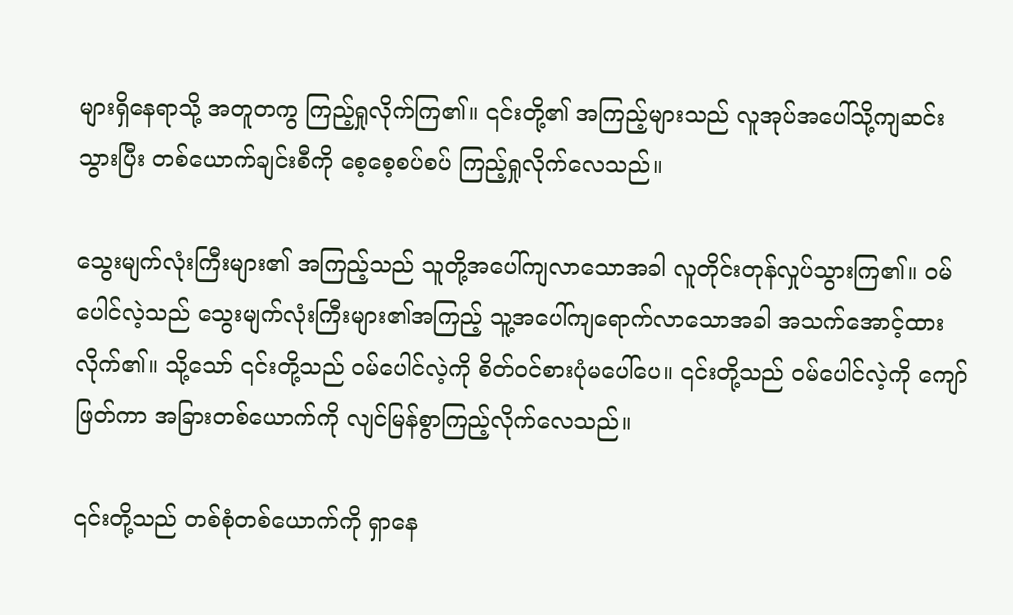များရှိနေရာသို့ အတူတကွ ကြည့်ရှုလိုက်ကြ၏။ ၎င်းတို့၏ အကြည့်များသည် လူအုပ်အပေါ်သို့ကျဆင်းသွားပြီး တစ်ယောက်ချင်းစီကို စေ့စေ့စပ်စပ် ကြည့်ရှုလိုက်လေသည်။

သွေးမျက်လုံးကြီးများ၏ အကြည့်သည် သူတို့အပေါ်ကျလာသောအခါ လူတိုင်းတုန်လှုပ်သွားကြ၏။ ဝမ်ပေါင်လဲ့သည် သွေးမျက်လုံးကြီးများ၏အကြည့် သူ့အပေါ်ကျရောက်လာသောအခါ အသက်အောင့်ထားလိုက်၏။ သို့သော် ၎င်းတို့သည် ဝမ်ပေါင်လဲ့ကို စိတ်ဝင်စားပုံမပေါ်ပေ။ ၎င်းတို့သည် ဝမ်ပေါင်လဲ့ကို ကျော်ဖြတ်ကာ အခြားတစ်ယောက်ကို လျင်မြန်စွာကြည့်လိုက်လေသည်။

၎င်းတို့သည် တစ်စုံတစ်ယောက်ကို ရှာနေ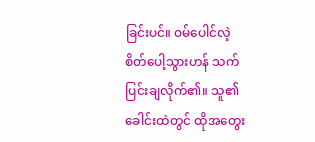ခြင်းပင်။ ဝမ်ပေါင်လဲ့ စိတ်ပေါ့သွားဟန် သက်ပြင်းချလိုက်၏။ သူ၏ ခေါင်းထဲတွင် ထိုအတွေး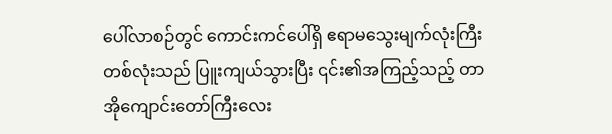ပေါ်လာစဉ်တွင် ကောင်းကင်ပေါ်ရှိ ဧရာမသွေးမျက်လုံးကြီးတစ်လုံးသည် ပြူးကျယ်သွားပြီး ၎င်း၏အကြည့်သည့် တာအိုကျောင်းတော်ကြီးလေး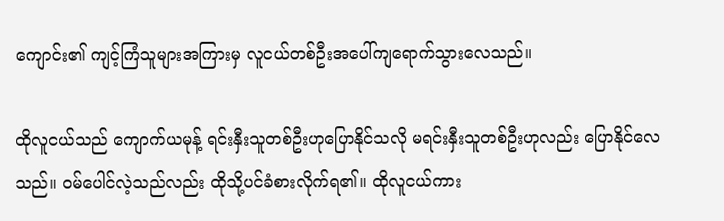ကျောင်း၏ ကျင့်ကြံသူများအကြားမှ လူငယ်တစ်ဦးအပေါ်ကျရောက်သွားလေသည်။

ထိုလူငယ်သည် ကျောက်ယမုန့် ရင်းနှီးသူတစ်ဦးဟုပြောနိုင်သလို မရင်းနှီးသူတစ်ဦးဟုလည်း ပြောနိုင်လေသည်။ ဝမ်‌ပေါင်လဲ့သည်လည်း ထိုသို့ပင်ခံစားလိုက်ရ၏။ ထိုလူငယ်ကား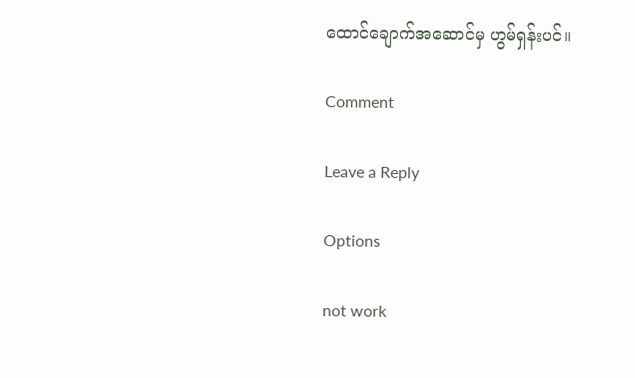ထောင်ချောက်အဆောင်မှ ဟွမ်ရှန်းပင်။

Comment

Leave a Reply

Options

not work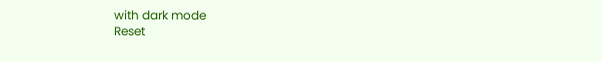with dark mode
Reset